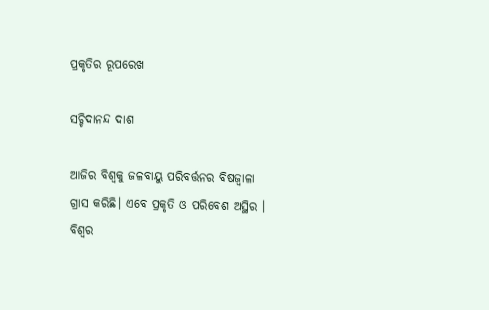ପ୍ରକୃତିର ରୂପରେଖ

ସଚ୍ଚିଦାନନ୍ଦ ଦାଶ

ଆଜିର ବିଶ୍ୱକୁ ଜଳବାୟୁ ପରିବର୍ତ୍ତନର ବିଷଜ୍ୱାଳା ଗ୍ରାସ କରିଛି। ଏବେ ପ୍ରକୃତି ଓ ପରିବେଶ ଅସ୍ଥିର ।
ବିଶ୍ୱର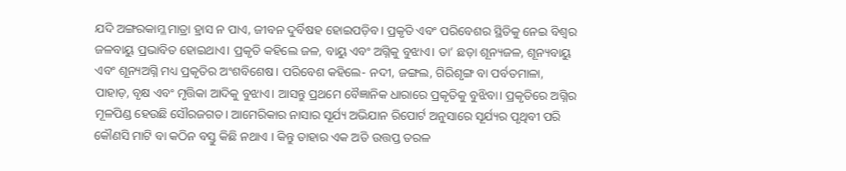ଯଦି ଅଙ୍ଗରକାମ୍ଳ ମାତ୍ରା ହ୍ରାସ ନ ପାଏ, ଜୀବନ ଦୁର୍ବିଷହ ହୋଇପଡ଼ିବ। ପ୍ରକୃତି ଏବଂ ପରିବେଶର ସ୍ଥିତିକୁ ନେଇ ବିଶ୍ୱର ଜଳବାୟୁ ପ୍ରଭାବିତ ହୋଇଥାଏ। ପ୍ରକୃତି କହିଲେ ଜଳ, ବାୟୁ ଏବଂ ଅଗ୍ନିକୁ ବୁଝାଏ। ତା’ ଛଡ଼ା ଶୂନ୍ୟଜଳ, ଶୂନ୍ୟବାୟୁ ଏବଂ ଶୂନ୍ୟଅଗ୍ନି ମଧ୍ୟ ପ୍ରକୃତିର ଅଂଶବିଶେଷ। ପରିବେଶ କହିଲେ- ନଦୀ, ଜଙ୍ଗଲ, ଗିରିଶୃଙ୍ଗ ବା ପର୍ବତମାଳା, ପାହାଡ଼, ବୃକ୍ଷ ଏବଂ ମୃତ୍ତିକା ଆଦିକୁ ବୁଝାଏ। ଆସନ୍ତୁ ପ୍ରଥମେ ବୈଜ୍ଞାନିକ ଧାରାରେ ପ୍ରକୃତିକୁ ବୁଝିବା। ପ୍ରକୃତିରେ ଅଗ୍ନିର ମୂଳପିଣ୍ଡ ହେଉଛି ସୌରଜଗତ। ଆମେରିକାର ନାସାର ସୂର୍ଯ୍ୟ ଅଭିଯାନ ରିପୋର୍ଟ ଅନୁସାରେ ସୂର୍ଯ୍ୟର ପୃଥିବୀ ପରି କୌଣସି ମାଟି ବା କଠିନ ବସ୍ତୁ କିଛି ନଥାଏ । କିନ୍ତୁ ତାହାର ଏକ ଅତି ଉତ୍ତପ୍ତ ତରଳ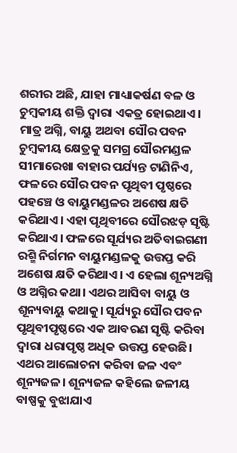ଶରୀର ଅଛି, ଯାହା ମାଧ୍ୟାକର୍ଷଣ ବଳ ଓ ଚୁମ୍ବକୀୟ ଶକ୍ତି ଦ୍ୱାରା ଏକତ୍ର ହୋଇଥାଏ। ମାତ୍ର ଅଗ୍ନି, ବାୟୁ ଅଥବା ସୌର ପବନ ଚୁମ୍ବକୀୟ କ୍ଷେତ୍ରକୁ ସମଗ୍ର ସୌରମଣ୍ଡଳ ସୀମାରେଖା ବାହାର ପର୍ଯ୍ୟନ୍ତ ଟାଣିନିଏ, ଫଳରେ ସୌର ପବନ ପୃଥିବୀ ପୃଷ୍ଠରେ ପହଞ୍ଚେ ଓ ବାୟୁମଣ୍ଡଳର ଅଶେଷ କ୍ଷତି କରିଥାଏ। ଏହା ପୃଥିବୀରେ ସୌରଝଡ଼ ସୃଷ୍ଟି କରିଥାଏ। ଫଳରେ ସୂର୍ଯ୍ୟର ଅତିବାଇଗଣୀ ରଶ୍ମି ନିର୍ଗମନ ବାୟୁମଣ୍ଡଳକୁ ଉତ୍ତପ୍ତ କରି ଅଶେଷ କ୍ଷତି କରିଥାଏ। ଏ ହେଲା ଶୂନ୍ୟଅଗ୍ନି ଓ ଅଗ୍ନିର କଥା। ଏଥର ଆସିବା ବାୟୁ ଓ ଶୂନ୍ୟବାୟୁ କଥାକୁ। ସୂର୍ଯ୍ୟରୁ ସୌର ପବନ ପୃଥିବୀପୃଷ୍ଠରେ ଏକ ଆବରଣ ସୃଷ୍ଟି କରିବା ଦ୍ୱାରା ଧରାପୃଷ୍ଠ ଅଧିକ ଉତ୍ତପ୍ତ ହେଉଛି। ଏଥର ଆଲୋଚନା କରିବା ଜଳ ଏବଂ ଶୂନ୍ୟଜଳ। ଶୂନ୍ୟଜଳ କହିଲେ ଜଳୀୟ ବାଷ୍ପକୁ ବୁଝାଯାଏ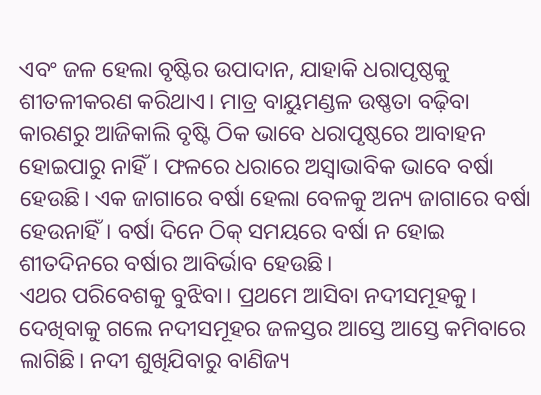ଏବଂ ଜଳ ହେଲା ବୃଷ୍ଟିର ଉପାଦାନ, ଯାହାକି ଧରାପୃଷ୍ଠକୁ ଶୀତଳୀକରଣ କରିଥାଏ। ମାତ୍ର ବାୟୁମଣ୍ଡଳ ଉଷ୍ଣତା ବଢ଼ିବା କାରଣରୁ ଆଜିକାଲି ବୃଷ୍ଟି ଠିକ ଭାବେ ଧରାପୃଷ୍ଠରେ ଆବାହନ ହୋଇପାରୁ ନାହିଁ। ଫଳରେ ଧରାରେ ଅସ୍ବାଭାବିକ ଭାବେ ବର୍ଷା ହେଉଛି। ଏକ ଜାଗାରେ ବର୍ଷା ହେଲା ବେଳକୁ ଅନ୍ୟ ଜାଗାରେ ବର୍ଷା ହେଉନାହିଁ। ବର୍ଷା ଦିନେ ଠିକ୍‌ ସମୟରେ ବର୍ଷା ନ ହୋଇ ଶୀତଦିନରେ ବର୍ଷାର ଆବିର୍ଭାବ ହେଉଛି।
ଏଥର ପରିବେଶକୁ ବୁଝିବା। ପ୍ରଥମେ ଆସିବା ନଦୀସମୂହକୁ। ଦେଖିବାକୁ ଗଲେ ନଦୀସମୂହର ଜଳସ୍ତର ଆସ୍ତେ ଆସ୍ତେ କମିବାରେ ଲାଗିଛି। ନଦୀ ଶୁଖିଯିବାରୁ ବାଣିଜ୍ୟ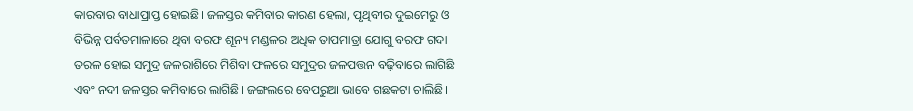କାରବାର ବାଧାପ୍ରାପ୍ତ ହୋଇଛି। ଜଳସ୍ତର କମିବାର କାରଣ ହେଲା, ପୃଥିବୀର ଦୁଇମେରୁ ଓ ବିଭିନ୍ନ ପର୍ବତମାଳାରେ ଥିବା ବରଫ ଶୂନ୍ୟ ମଣ୍ଡଳର ଅଧିକ ତାପମାତ୍ରା ଯୋଗୁ ବରଫ ଗଦା ତରଳ ହୋଇ ସମୁଦ୍ର ଜଳରାଶିରେ ମିଶିବା ଫଳରେ ସମୁଦ୍ରର ଜଳପତ୍ତନ ବଢ଼ିବାରେ ଲାଗିଛି ଏବଂ ନଦୀ ଜଳସ୍ତର କମିବାରେ ଲାଗିଛି। ଜଙ୍ଗଲରେ ବେପରୁଆ ଭାବେ ଗଛକଟା ଚାଲିଛି।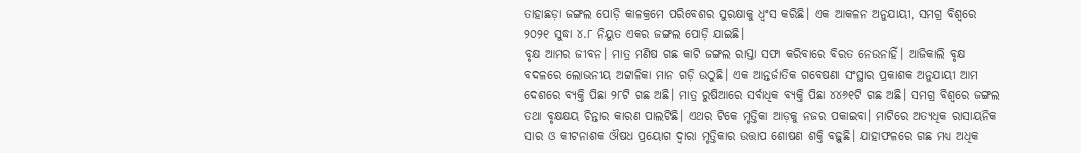ତାହାଛଡ଼ା ଜଙ୍ଗଲ ପୋଡ଼ି କାଳକ୍ରମେ ପରିବେଶର ସୁରକ୍ଷାକୁ ଧ୍ୱଂସ କରିଛି। ଏକ ଆକଳନ ଅନୁଯାୟୀ, ସମଗ୍ର ବିଶ୍ୱରେ ୨୦୨୧ ସୁଦ୍ଧା ୪.୮ ନିୟୁତ ଏକର ଜଙ୍ଗଲ ପୋଡ଼ି ଯାଇଛି।
ବୃକ୍ଷ ଆମର ଜୀବନ। ମାତ୍ର ମଣିଷ ଗଛ କାଟି ଜଙ୍ଗଲ ରାସ୍ତା ସଫା କରିବାରେ ବିରତ ନେଉନାହିଁ। ଆଜିକାଲି ବୃକ୍ଷ ବଦଳରେ ଲୋଭନୀୟ ଅଟ୍ଟାଳିକା ମାନ ଗଡ଼ି ଉଠୁଛି। ଏକ ଆନ୍ତର୍ଜାତିକ ଗବେଷଣା ସଂସ୍ଥାର ପ୍ରକାଶକ ଅନୁଯାୟୀ ଆମ ଦେଶରେ ବ୍ୟକ୍ତି ପିଛା ୨୮ଟି ଗଛ ଅଛି। ମାତ୍ର ରୁଷିଆରେ ସର୍ବାଧିକ ବ୍ୟକ୍ତି ପିଛା ୪୪୬୧ଟି ଗଛ ଅଛି। ସମଗ୍ର ବିଶ୍ୱରେ ଜଙ୍ଗଲ ତଥା ବୃକ୍ଷକ୍ଷୟ ଚିନ୍ତାର କାରଣ ପାଲଟିଛି। ଏଥର ଟିକେ ମୃତ୍ତିକା ଆଡ଼କୁ ନଜର ପକାଇବା। ମାଟିରେ ଅତ୍ୟଧିକ ରାସାୟନିକ ସାର ଓ କୀଟନାଶକ ଔଷଧ ପ୍ରୟୋଗ ଦ୍ୱାରା ମୃତ୍ତିକାର ଉତ୍ତାପ ଶୋଷଣ ଶକ୍ତି ବଢ଼ୁଛି। ଯାହାଫଳରେ ଗଛ ମଧ୍ୟ ଅଧିକ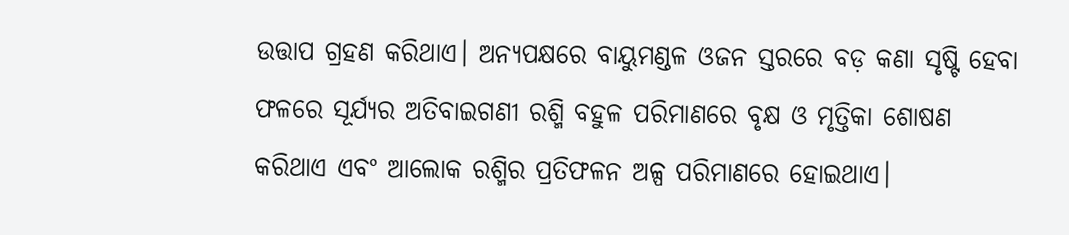ଉତ୍ତାପ ଗ୍ରହଣ କରିଥାଏ। ଅନ୍ୟପକ୍ଷରେ ବାୟୁମଣ୍ଡଳ ଓଜନ ସ୍ତରରେ ବଡ଼ କଣା ସୃଷ୍ଟି ହେବା ଫଳରେ ସୂର୍ଯ୍ୟର ଅତିବାଇଗଣୀ ରଶ୍ମି ବହୁଳ ପରିମାଣରେ ବୃକ୍ଷ ଓ ମୃତ୍ତିକା ଶୋଷଣ କରିଥାଏ ଏବଂ ଆଲୋକ ରଶ୍ମିର ପ୍ରତିଫଳନ ଅଳ୍ପ ପରିମାଣରେ ହୋଇଥାଏ।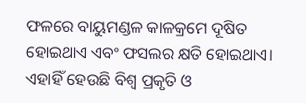ଫଳରେ ବାୟୁମଣ୍ଡଳ କାଳକ୍ରମେ ଦୂଷିତ ହୋଇଥାଏ ଏବଂ ଫସଲର କ୍ଷତି ହୋଇଥାଏ। ଏହାହିଁ ହେଉଛି ବିଶ୍ୱ ପ୍ରକୃତି ଓ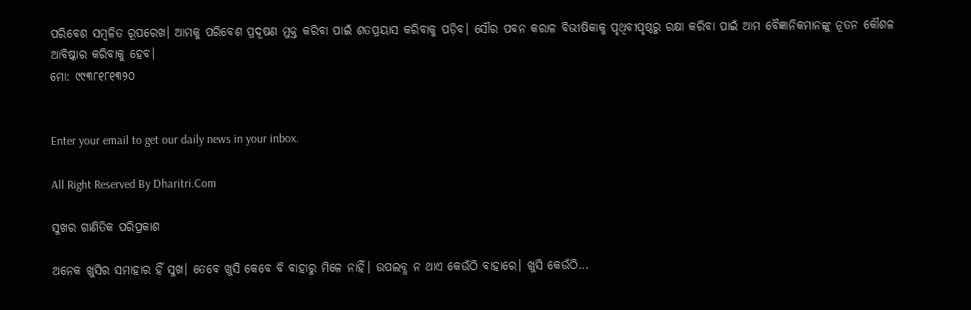ପରିବେଶ ସମ୍ବଳିତ ରୂପରେଖ। ଆମକୁ ପରିବେଶ ପ୍ରଦୂଷଣ ମୁକ୍ତ କରିବା ପାଇଁ ଶତପ୍ରୟାସ କରିବାକୁ ପଡ଼ିବ। ସୌର ପବନ କରାଳ ବିଭୀଷିକାକୁ ପୃଥିବୀପୃଷ୍ଠରୁ ରକ୍ଷା କରିବା ପାଇଁ ଆମ ବୈଜ୍ଞାନିକମାନଙ୍କୁ ନୂତନ କୌଶଳ ଆବିଷ୍କାର କରିବାକୁ ହେବ।
ମୋ: ୯୯୩୮୧୮୧୩୨୦


Enter your email to get our daily news in your inbox.

All Right Reserved By Dharitri.Com

ସୁଖର ଗାଣିତିକ ପରିପ୍ରକାଶ

ଅନେକ ଖୁସିର ସମାହାର ହିଁ ସୁଖ। ତେବେ ଖୁସି କେବେ ବି ବାହାରୁ ମିଳେ ନାହିଁ। ଉପଲବ୍ଧ ନ ଥାଏ କେଉଁଠି ବାହାରେ। ଖୁସି କେଉଁଠି...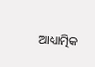ଆଧ୍ୟାତ୍ମିକ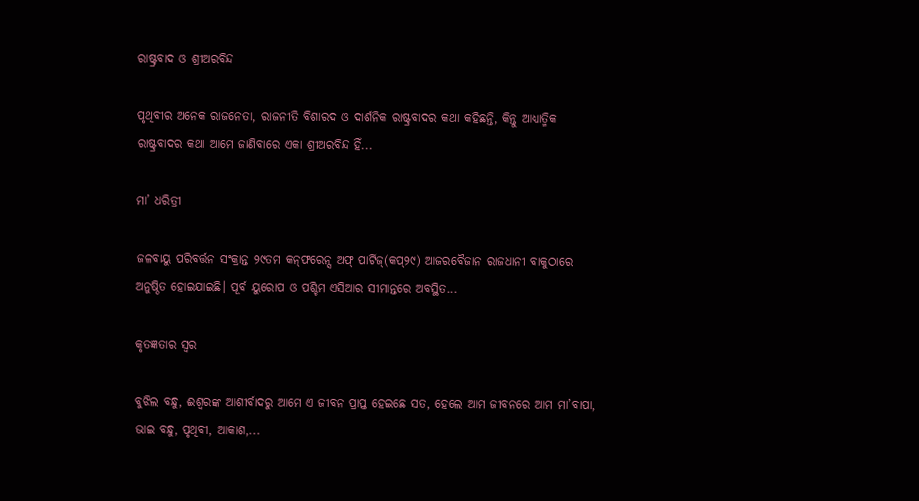ରାଷ୍ଟ୍ରବାଦ ଓ ଶ୍ରୀଅରବିନ୍ଦ

ପୃଥିବୀର ଅନେକ ରାଜନେତା, ରାଜନୀତି ବିଶାରଦ ଓ ଦାର୍ଶନିକ ରାଷ୍ଟ୍ରବାଦର କଥା କହିଛନ୍ତି, କିନ୍ତୁ ଆଧ୍ୟାତ୍ମିକ ରାଷ୍ଟ୍ରବାଦର କଥା ଆମେ ଜାଣିବାରେ ଏକା ଶ୍ରୀଅରବିନ୍ଦ ହିଁ...

ମା’ ଧରିତ୍ରୀ

ଜଳବାୟୁ ପରିବର୍ତ୍ତନ ସଂକ୍ରାନ୍ତ ୨୯ତମ କନ୍‌ଫରେନ୍ସ ଅଫ୍‌ ପାର୍ଟିଜ୍‌(କପ୍‌୨୯) ଆଜରବୈଜାନ ରାଜଧାନୀ ବାକୁଠାରେ ଅନୁଷ୍ଠିତ ହୋଇଯାଇଛି। ପୂର୍ବ ୟୁରୋପ ଓ ପଶ୍ଚିମ ଏସିଆର ସୀମାନ୍ତରେ ଅବସ୍ଥିତ...

କୃତଜ୍ଞତାର ସ୍ବର

ବୁଝିଲ ବନ୍ଧୁ, ଈଶ୍ବରଙ୍କ ଆଶୀର୍ବାଦରୁ ଆମେ ଏ ଜୀବନ ପ୍ରାପ୍ତ ହେଇଛେ ସତ, ହେଲେ ଆମ ଜୀବନରେ ଆମ ମା’ବାପା, ଭାଇ ବନ୍ଧୁ, ପୃଥିବୀ, ଆକାଶ,...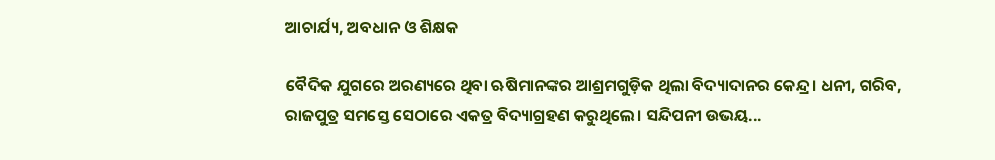ଆଚାର୍ଯ୍ୟ, ଅବଧାନ ଓ ଶିକ୍ଷକ

ବୈଦିକ ଯୁଗରେ ଅରଣ୍ୟରେ ଥିବା ଋଷିମାନଙ୍କର ଆଶ୍ରମଗୁଡ଼ିକ ଥିଲା ବିଦ୍ୟାଦାନର କେନ୍ଦ୍ର। ଧନୀ, ଗରିବ, ରାଜପୁତ୍ର ସମସ୍ତେ ସେଠାରେ ଏକତ୍ର ବିଦ୍ୟାଗ୍ରହଣ କରୁଥିଲେ। ସନ୍ଦିପନୀ ଉଭୟ...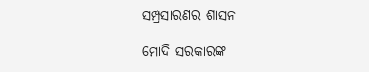ସମ୍ପ୍ରସାରଣର ଶାସନ

ମୋଦି ସରକାରଙ୍କ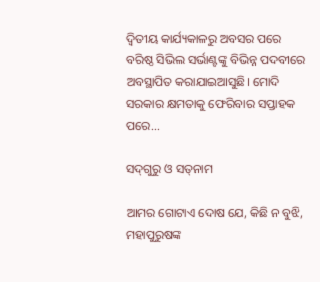ଦ୍ୱିତୀୟ କାର୍ଯ୍ୟକାଳରୁ ଅବସର ପରେ ବରିଷ୍ଠ ସିଭିଲ ସର୍ଭାଣ୍ଟଙ୍କୁ ବିଭିନ୍ନ ପଦବୀରେ ଅବସ୍ଥାପିତ କରାଯାଇଆସୁଛି। ମୋଦି ସରକାର କ୍ଷମତାକୁ ଫେରିବାର ସପ୍ତାହକ ପରେ...

ସଦ୍‌ଗୁରୁ ଓ ସତ୍‌ନାମ

ଆମର ଗୋଟାଏ ଦୋଷ ଯେ, କିଛି ନ ବୁଝି, ମହାପୁରୁଷଙ୍କ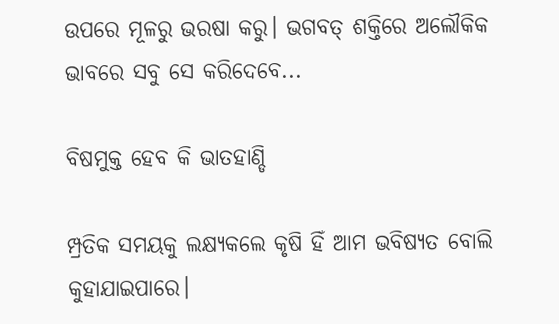ଉପରେ ମୂଳରୁ ଭରଷା କରୁ। ଭଗବତ୍‌ ଶକ୍ତିରେ ଅଲୌକିକ ଭାବରେ ସବୁ ସେ କରିଦେବେ...

ବିଷମୁକ୍ତ ହେବ କି ଭାତହାଣ୍ଡି

ମ୍ପ୍ରତିକ ସମୟକୁ ଲକ୍ଷ୍ୟକଲେ କୃଷି ହିଁ ଆମ ଭବିଷ୍ୟତ ବୋଲି କୁହାଯାଇପାରେ।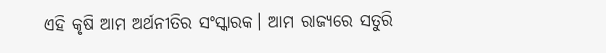ଏହି କୃଷି ଆମ ଅର୍ଥନୀତିର ସଂସ୍କାରକ। ଆମ ରାଜ୍ୟରେ ସତୁରି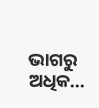ଭାଗରୁ ଅଧିକ...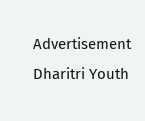Advertisement
Dharitri Youth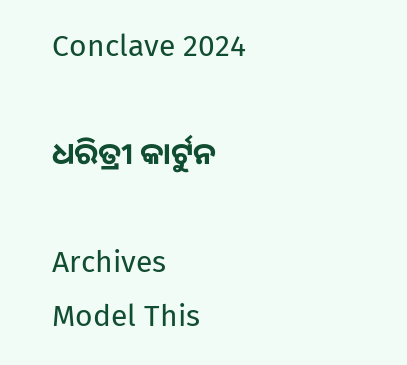Conclave 2024

ଧରିତ୍ରୀ କାର୍ଟୁନ

Archives
Model This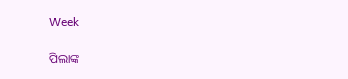Week

ପିଲାଙ୍କ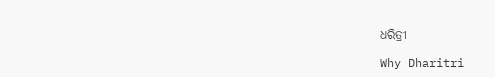ଧରିତ୍ରୀ

Why Dharitri